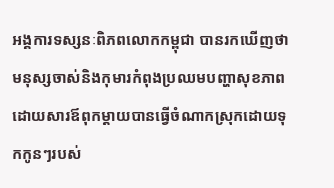អង្គការទស្សនៈពិភពលោកកម្ពុជា បានរកឃើញថា មនុស្សចាស់និងកុមារកំពុងប្រឈមបញ្ហាសុខភាព ដោយសារឪពុកម្ដាយបានធ្វើចំណាកស្រុកដោយទុកកូនៗរបស់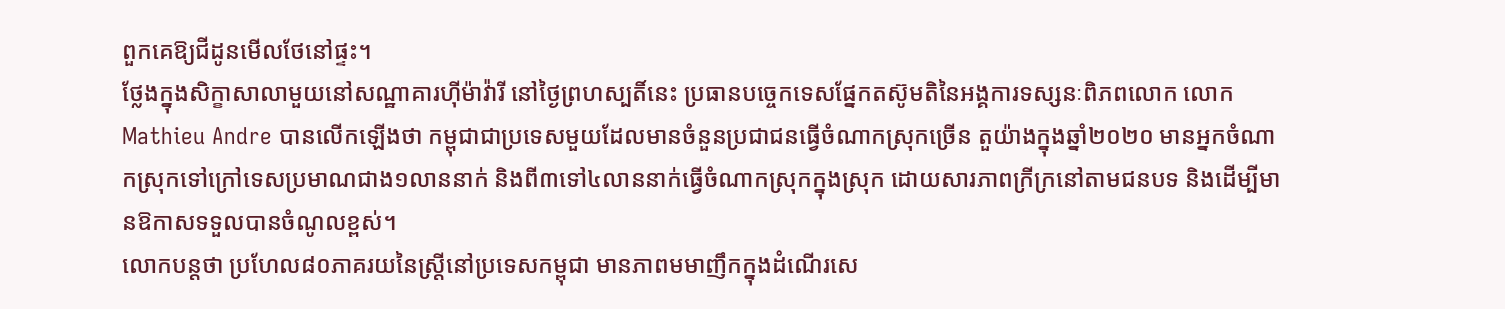ពួកគេឱ្យជីដូនមើលថែនៅផ្ទះ។
ថ្លែងក្នុងសិក្ខាសាលាមួយនៅសណ្ឋាគារហ៊ីម៉ាវ៉ារី នៅថ្ងៃព្រហស្បតិ៍នេះ ប្រធានបច្ចេកទេសផ្នែកតស៊ូមតិនៃអង្គការទស្សនៈពិភពលោក លោក Mathieu Andre បានលើកឡើងថា កម្ពុជាជាប្រទេសមួយដែលមានចំនួនប្រជាជនធ្វើចំណាកស្រុកច្រើន តួយ៉ាងក្នុងឆ្នាំ២០២០ មានអ្នកចំណាកស្រុកទៅក្រៅទេសប្រមាណជាង១លាននាក់ និងពី៣ទៅ៤លាននាក់ធ្វើចំណាកស្រុកក្នុងស្រុក ដោយសារភាពក្រីក្រនៅតាមជនបទ និងដើម្បីមានឱកាសទទួលបានចំណូលខ្ពស់។
លោកបន្តថា ប្រហែល៨០ភាគរយនៃស្ត្រីនៅប្រទេសកម្ពុជា មានភាពមមាញឹកក្នុងដំណើរសេ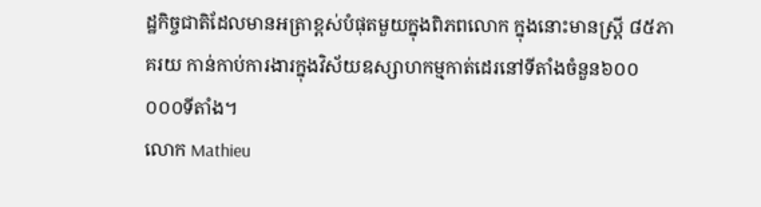ដ្ឋកិច្ចជាតិដែលមានអត្រាខ្ពស់បំផុតមួយក្នុងពិភពលោក ក្នុងនោះមានស្រ្តី ៨៥ភាគរយ កាន់កាប់ការងារក្នុងវិស័យឧស្សាហកម្មកាត់ដេរនៅទីតាំងចំនួន៦០០ ០០០ទីតាំង។
លោក Mathieu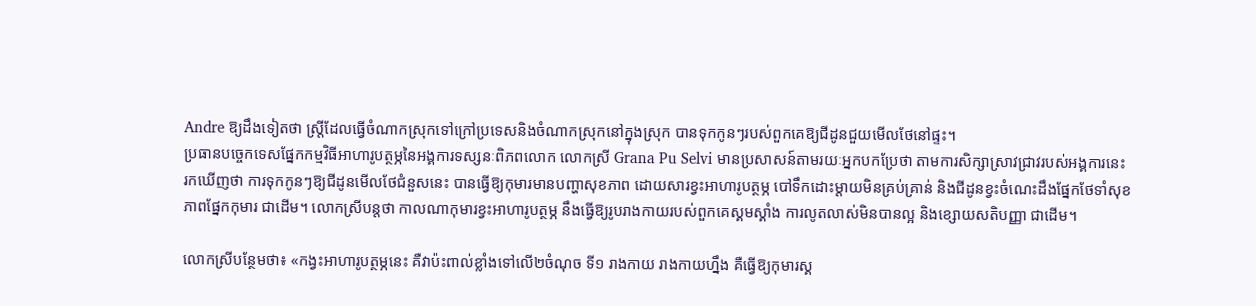Andre ឱ្យដឹងទៀតថា ស្ត្រីដែលធ្វើចំណាកស្រុកទៅក្រៅប្រទេសនិងចំណាកស្រុកនៅក្នុងស្រុក បានទុកកូនៗរបស់ពួកគេឱ្យជីដូនជួយមើលថែនៅផ្ទះ។
ប្រធានបច្ចេកទេសផ្នែកកម្មវិធីអាហារូបត្ថម្ភនៃអង្គការទស្សនៈពិភពលោក លោកស្រី Grana Pu Selvi មានប្រសាសន៍តាមរយៈអ្នកបកប្រែថា តាមការសិក្សាស្រាវជ្រាវរបស់អង្គការនេះ រកឃើញថា ការទុកកូនៗឱ្យជីដូនមើលថែជំនួសនេះ បានធ្វើឱ្យកុមារមានបញ្ហាសុខភាព ដោយសារខ្វះអាហារូបត្ថម្ភ បៅទឹកដោះម្ដាយមិនគ្រប់គ្រាន់ និងជីដូនខ្វះចំណេះដឹងផ្នែកថែទាំសុខភាពផ្នែកកុមារ ជាដើម។ លោកស្រីបន្តថា កាលណាកុមារខ្វះអាហារូបត្ថម្ភ នឹងធ្វើឱ្យរូបរាងកាយរបស់ពួកគេស្គមស្គាំង ការលូតលាស់មិនបានល្អ និងខ្សោយសតិបញ្ញា ជាដើម។

លោកស្រីបន្ថែមថា៖ «កង្វះអាហារូបត្ថម្ភនេះ គឺវាប៉ះពាល់ខ្លាំងទៅលើ២ចំណុច ទី១ រាងកាយ រាងកាយហ្នឹង គឺធ្វើឱ្យកុមារស្គ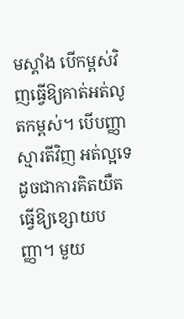មស្គាំង បើកម្ពស់វិញធ្វើឱ្យគាត់អត់លូតកម្ពស់។ បើបញ្ញាស្មារតីវិញ អត់ល្អទេ ដូចជាការគិតយឺត ធ្វើឱ្យខ្សោយបញ្ញា។ មួយ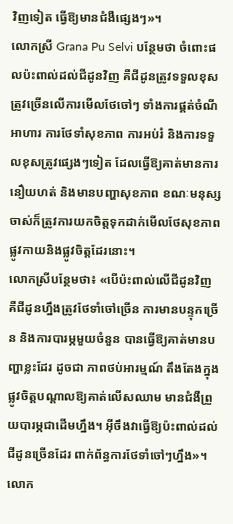វិញទៀត ធ្វើឱ្យមានជំងឺផ្សេងៗ»។
លោកស្រី Grana Pu Selvi បន្ថែមថា ចំពោះផលប៉ះពាល់ដល់ជីដូនវិញ គឺជីដូនត្រូវទទួលខុសត្រូវច្រើនលើការមើលថែចៅៗ ទាំងការផ្គត់ចំណីអាហារ ការថែទាំសុខភាព ការអប់រំ និងការទទួលខុសត្រូវផ្សេងៗទៀត ដែលធ្វើឱ្យគាត់មានការនឿយហត់ និងមានបញ្ហាសុខភាព ខណៈមនុស្សចាស់ក៏ត្រូវការយកចិត្តទុកដាក់មើលថែសុខភាពផ្លូវកាយនិងផ្លូវចិត្តដែរនោះ។
លោកស្រីបន្ថែមថា៖ «បើប៉ះពាល់លើជីដូនវិញ គឺជីដូនហ្នឹងត្រូវថែទាំចៅច្រើន ការមានបន្ទុកច្រើន និងការបារម្ភមួយចំនួន បានធ្វើឱ្យគាត់មានបញ្ហាខ្លះដែរ ដូចជា ភាពថប់អារម្មណ៍ តឹងតែងក្នុងផ្លូវចិត្តបណ្ដាលឱ្យគាត់លើសឈាម មានជំងឺព្រួយបារម្ភជាដើមហ្នឹង។ អ៊ីចឹងវាធ្វើឱ្យប៉ះពាល់ដល់ជីដូនច្រើនដែរ ពាក់ព័ន្ធការថែទាំចៅៗហ្នឹង»។
លោក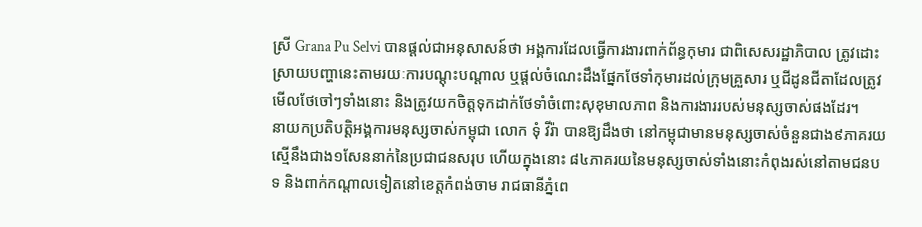ស្រី Grana Pu Selvi បានផ្ដល់ជាអនុសាសន៍ថា អង្គការដែលធ្វើការងារពាក់ព័ន្ធកុមារ ជាពិសេសរដ្ឋាភិបាល ត្រូវដោះស្រាយបញ្ហានេះតាមរយៈការបណ្ដុះបណ្ដាល ឬផ្ដល់ចំណេះដឹងផ្នែកថែទាំកុមារដល់ក្រុមគ្រួសារ ឬជីដូនជីតាដែលត្រូវមើលថែចៅៗទាំងនោះ និងត្រូវយកចិត្តទុកដាក់ថែទាំចំពោះសុខុមាលភាព និងការងាររបស់មនុស្សចាស់ផងដែរ។
នាយកប្រតិបត្តិអង្គការមនុស្សចាស់កម្ពុជា លោក ទុំ វីរ៉ា បានឱ្យដឹងថា នៅកម្ពុជាមានមនុស្សចាស់ចំនួនជាង៩ភាគរយ ស្មើនឹងជាង១សែននាក់នៃប្រជាជនសរុប ហើយក្នុងនោះ ៨៤ភាគរយនៃមនុស្សចាស់ទាំងនោះកំពុងរស់នៅតាមជនបទ និងពាក់កណ្ដាលទៀតនៅខេត្តកំពង់ចាម រាជធានីភ្នំពេ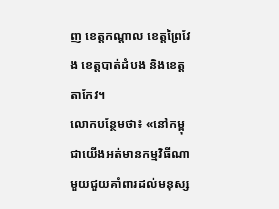ញ ខេត្តកណ្ដាល ខេត្តព្រៃវែង ខេត្តបាត់ដំបង និងខេត្តតាកែវ។
លោកបន្ថែមថា៖ «នៅកម្ពុជាយើងអត់មានកម្មវិធីណាមួយជួយគាំពារដល់មនុស្ស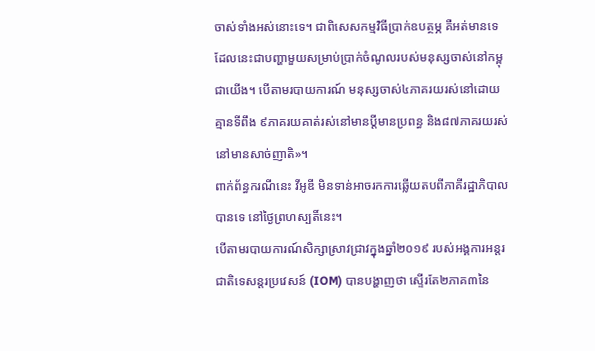ចាស់ទាំងអស់នោះទេ។ ជាពិសេសកម្មវិធីប្រាក់ឧបត្ថម្ភ គឺអត់មានទេ ដែលនេះជាបញ្ហាមួយសម្រាប់ប្រាក់ចំណូលរបស់មនុស្សចាស់នៅកម្ពុជាយើង។ បើតាមរបាយការណ៍ មនុស្សចាស់៤ភាគរយរស់នៅដោយគ្មានទីពឹង ៩ភាគរយគាត់រស់នៅមានប្តីមានប្រពន្ធ និង៨៧ភាគរយរស់នៅមានសាច់ញាតិ»។
ពាក់ព័ន្ធករណីនេះ វីអូឌី មិនទាន់អាចរកការឆ្លើយតបពីភាគីរដ្ឋាភិបាលបានទេ នៅថ្ងៃព្រហស្បតិ៍នេះ។
បើតាមរបាយការណ៍សិក្សាស្រាវជ្រាវក្នុងឆ្នាំ២០១៩ របស់អង្គការអន្តរជាតិទេសន្តរប្រវេសន៍ (IOM) បានបង្ហាញថា ស្ទើរតែ២ភាគ៣នៃ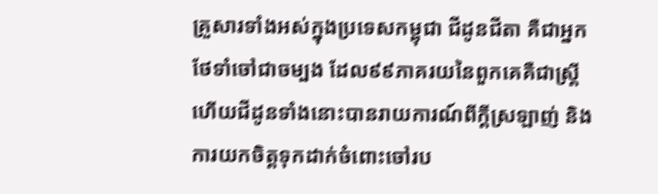គ្រួសារទាំងអស់ក្នុងប្រទេសកម្ពុជា ជីដូនជីតា គឺជាអ្នកថែទាំចៅជាចម្បង ដែល៩៩ភាគរយនៃពួកគេគឺជាស្ត្រី ហើយជីដូនទាំងនោះបានរាយការណ៍ពីក្ដីស្រឡាញ់ និងការយកចិត្តទុកដាក់ចំពោះចៅរប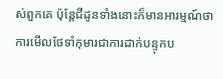ស់ពួកគេ ប៉ុន្តែជីដូនទាំងនោះក៏មានអារម្មណ៍ថា ការមើលថែទាំកុមារជាការដាក់បន្ទុកប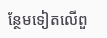ន្ថែមទៀតលើពួ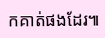កគាត់ផងដែរ៕